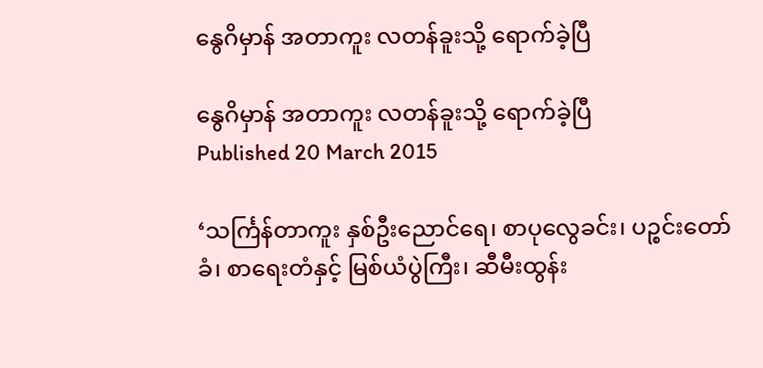နွေဂိမှာန် အတာကူး လတန်ခူးသို့ ရောက်ခဲ့ပြီ

နွေဂိမှာန် အတာကူး လတန်ခူးသို့ ရောက်ခဲ့ပြီ
Published 20 March 2015

‘သင်္ကြန်တာကူး နှစ်ဦးညောင်ရေ၊ စာပုလွေခင်း၊ ပဉ္စင်းတော်ခံ၊ စာရေးတံနှင့် မြစ်ယံပွဲကြီး၊ ဆီမီးထွန်း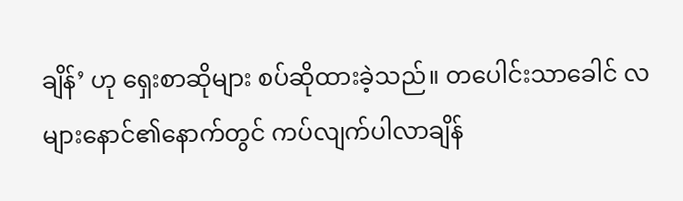ချိန်’ ဟု ရှေးစာဆိုများ စပ်ဆိုထားခဲ့သည်။ တပေါင်းသာခေါင် လများနောင်၏နောက်တွင် ကပ်လျက်ပါလာချိန်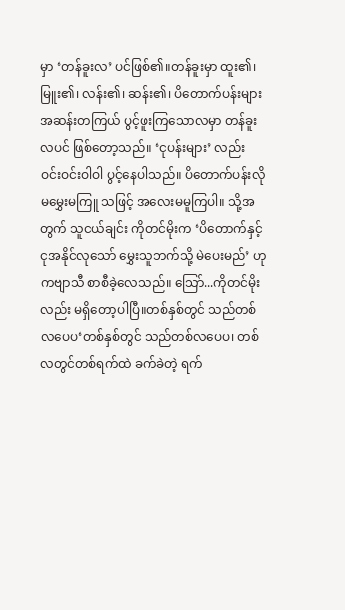မှာ ‘တန်ခူးလ’ ပင်ဖြစ်၏။တန်ခူးမှာ ထူး၏၊ မြူး၏၊ လန်း၏၊ ဆန်း၏၊ ပိတောက်ပန်းများ အဆန်းတကြယ် ပွင့်ဖူးကြသောလမှာ တန်ခူးလပင် ဖြစ်တော့သည်။ ‘ငုပန်းများ’ လည်း ဝင်းဝင်းဝါဝါ ပွင့်နေပါသည်။ ပိတောက်ပန်းလို မမွှေးမကြူ သဖြင့် အလေးမမူကြပါ။ သို့အတွက် သူငယ်ချင်း ကိုတင်မိုးက ‘ပိတောက်နှင့် ငုအနိုင်လုသော် မွှေးသူဘက်သို့ မဲပေးမည်’ ဟု ကဗျာသီ စာစီခဲ့လေသည်။ သြော်...ကိုတင်မိုးလည်း မရှိတော့ပါပြီ။တစ်နှစ်တွင် သည်တစ်လပေပ‘တစ်နှစ်တွင် သည်တစ်လပေပ၊ တစ်လတွင်တစ်ရက်ထဲ ခက်ခဲတဲ့ ရက်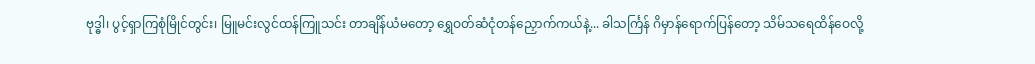ဗုဒ္ဓါ၊ ပွင့်ရှာကြစုံမြိုင်တွင်း၊ မြူမင်းလွင်ထန်ကြူသင်း တာချိန်ယံမတော့ ရွှေဝတ်ဆံငုံတန်ညှောက်ကယ်နဲ့... ခါသင်္ကြန် ဂိမှာန်ရောက်ပြန်တော့ သိမ်သရေထိန်ဝေလို့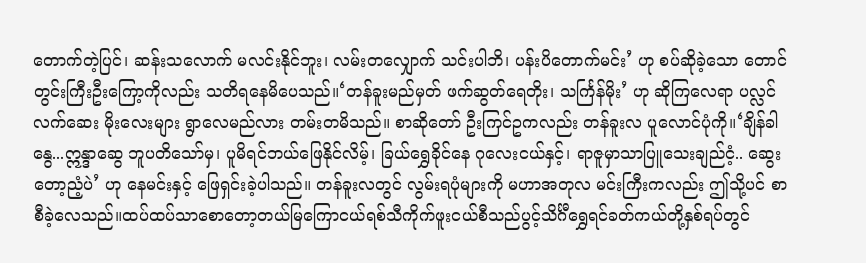တောက်တဲ့ပြင်၊ ဆန်းသလောက် မလင်းနိုင်ဘူး၊ လမ်းတလျှောက် သင်းပါဘိ၊ ပန်းပိတောက်မင်း’ ဟု စပ်ဆိုခဲ့သော တောင်တွင်းကြီးဦးကြော့ကိုလည်း သတိရနေမိပေသည်။‘တန်ခူးမည်မှတ် ဖက်ဆွတ်ရေတိုး၊ သင်္ကြန်မိုး’ ဟု ဆိုကြလေရာ ပလ္လင်လက်ဆေး မိုးလေးများ ရွာလေမည်လား တမ်းတမိသည်။ စာဆိုတော် ဦးကြင်ဥကလည်း တန်ခူးလ ပူလောင်ပုံကို။‘ချိန်ခါနွေ...ဣန္ဒာဆွေ ဘူပတိသော်မှ၊ ပူမိရင်ဘယ်ဖြေနိုင်လိမ့်၊ ခြယ်ရွှေခိုင်နေ ဂုလေးငယ်နှင့်၊ ရာဇူမှာသာပြူသေးချည်ငံ့.. ဆွေးတော့ညံ့ပဲ’ ဟု နေမင်းနှင့် ဖြေရှင်းခဲ့ပါသည်။ တန်ခူးလတွင် လွမ်းရပုံများကို မဟာအတုလ မင်းကြီးကလည်း ဤသို့ပင် စာစီခဲ့လေသည်။ထပ်ထပ်သာစောတော့တယ်မြကြောငယ်ရစ်သီကိုက်ဖူးငယ်စီသည်ပွင့်သိင်္ဂီရွှေရင်ခတ်ကယ်တို့နှစ်ရပ်တွင်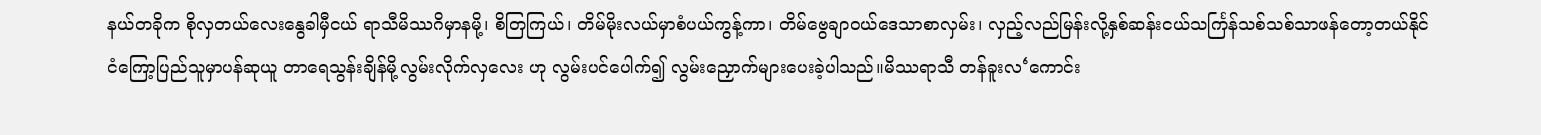နယ်တခိုက စိုလှတယ်လေးနွေခါမှီငယ် ရာသီမိဿဂိမှာနမို့၊ စိတြကြယ်၊ တိမ်မိုးလယ်မှာစံပယ်ကွန့်ကာ၊ တိမ်ဗွေချာဝယ်ဒေသာစာလှမ်း၊ လှည့်လည်မြန်းလို့နှစ်ဆန်းငယ်သင်္ကြန်သစ်သစ်သာဖန်တော့တယ်နိုင်ငံကြော့ပြည်သူမှာပန်ဆုယူ တာရေသွန်းချိန်မို့လွမ်းလိုက်လှလေး ဟု လွမ်းပင်ပေါက်၍ လွမ်းညှောက်များပေးခဲ့ပါသည်။မိဿရာသီ တန်ခူးလ‘ကောင်း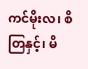ကင်မိုးလ၊ စိတြနှင့်၊ မိ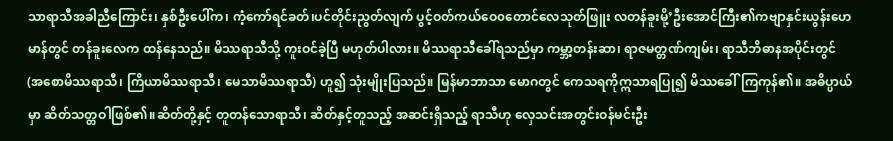သာရာသီအခါညီကြောင်း၊ နှစ်ဦးပေါ်က၊ ကံ့ကော်ရင်ခတ်၊ပင်တိုင်းညွတ်လျက် ပွင့်ဝတ်ကယ်ဝေ၀တောင်လေသုတ်ဖြူး လတန်ခူးမို့’ဦးအောင်ကြီး၏ကဗျာနှင်းယွန်းဟေမာန်တွင် တန်ခူးလေက ထန်နေသည်။ မိဿရာသီသို့ ကူးဝင်ခဲ့ပြီ မဟုတ်ပါလား။ မိဿရာသီခေါ်ရသည်မှာ ကမ္ဘာ့တန်းဆာ၊ ရာဇမတ္တဏ်ကျမ်း၊ ရာသီဘိဓာနအပိုင်းတွင် (အစောမိဿရာသီ၊ ကြိယာမိဿရာသီ၊ မေသာမိဿရာသီ) ဟူ၍ သုံးမျိုးပြသည်။ မြန်မာဘာသာ မောဂတွင် ကေသရကိုဣသာရပြု၍ မိဿခေါ်ကြကုန်၏။ အဓိပ္ပာယ်မှာ ဆိတ်သတ္တဝါဖြစ်၏။ဆိတ်တို့နှင့် တူတန်သောရာသီ၊ ဆိတ်နှင့်တူသည့် အဆင်းရှိသည့် ရာသီဟု လှေသင်းအတွင်းဝန်မင်းဦး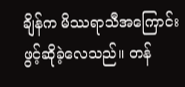ချိန်က မိဿရာသီအကြောင်း ဖွင့်ဆိုခဲ့လေသည်။ တန်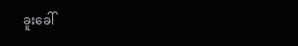ခူးခေါ်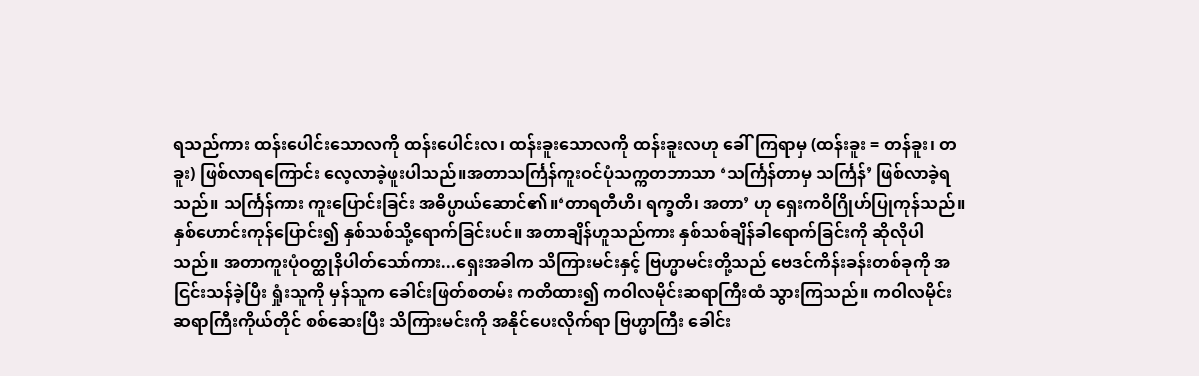ရသည်ကား ထန်းပေါင်းသောလကို ထန်းပေါင်းလ၊ ထန်းခူးသောလကို ထန်းခူးလဟု ခေါ်ကြရာမှ (ထန်းခူး = တန်ခူး၊ တခူး) ဖြစ်လာရကြောင်း လေ့လာခဲ့ဖူးပါသည်။အတာသင်္ကြန်ကူးဝင်ပုံသက္ကတဘာသာ ‘သင်္ကြန်တာမှ သင်္ကြန်’ ဖြစ်လာခဲ့ရသည်။ သင်္ကြန်ကား ကူးပြောင်းခြင်း အဓိပ္ပာယ်ဆောင်၏။‘တာရတီဟိ၊ ရက္ခတိ၊ အတာ’ ဟု ရှေးကဝိဂြိုဟ်ပြုကုန်သည်။ နှစ်ဟောင်းကုန်ပြောင်း၍ နှစ်သစ်သို့ရောက်ခြင်းပင်။ အတာချိန်ဟူသည်ကား နှစ်သစ်ချိန်ခါရောက်ခြင်းကို ဆိုလိုပါသည်။ အတာကူးပုံဝတ္ထုနိပါတ်သော်ကား...ရှေးအခါက သိကြားမင်းနှင့် ဗြဟ္မာမင်းတို့သည် ဗေဒင်ကိန်းခန်းတစ်ခုကို အငြင်းသန်ခဲ့ပြီး ရှုံးသူကို မှန်သူက ခေါင်းဖြတ်စတမ်း ကတိထား၍ ကဝါလမိုင်းဆရာကြီးထံ သွားကြသည်။ ကဝါလမိုင်း ဆရာကြီးကိုယ်တိုင် စစ်ဆေးပြီး သိကြားမင်းကို အနိုင်ပေးလိုက်ရာ ဗြဟ္မာကြီး ခေါင်း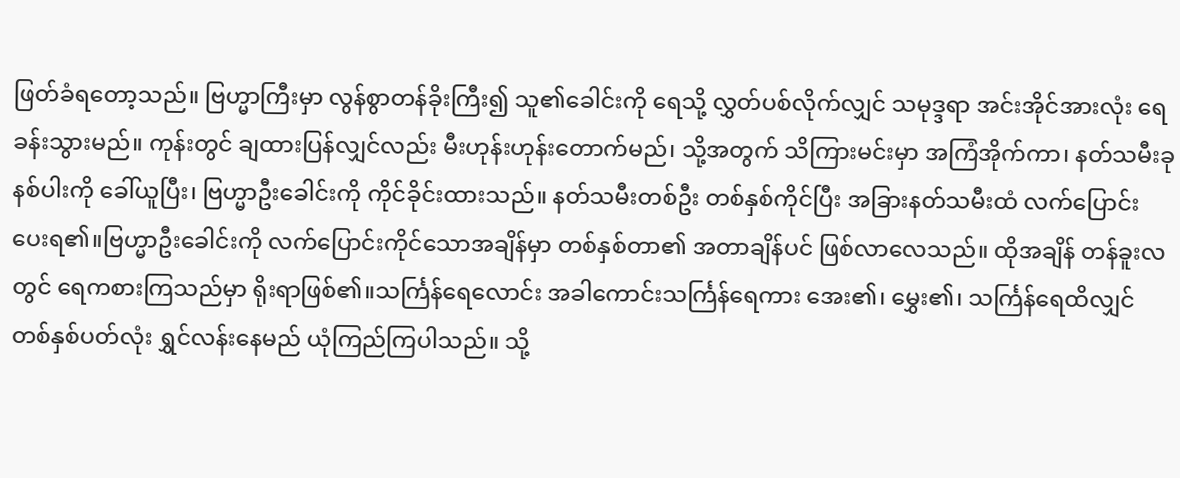ဖြတ်ခံရတော့သည်။ ဗြဟ္မာကြီးမှာ လွန်စွာတန်ခိုးကြီး၍ သူ၏ခေါင်းကို ရေသို့ လွှတ်ပစ်လိုက်လျှင် သမုဒ္ဒရာ အင်းအိုင်အားလုံး ရေခန်းသွားမည်။ ကုန်းတွင် ချထားပြန်လျှင်လည်း မီးဟုန်းဟုန်းတောက်မည်၊ သို့အတွက် သိကြားမင်းမှာ အကြံအိုက်ကာ၊ နတ်သမီးခုနစ်ပါးကို ခေါ်ယူပြီး၊ ဗြဟ္မာဦးခေါင်းကို ကိုင်ခိုင်းထားသည်။ နတ်သမီးတစ်ဦး တစ်နှစ်ကိုင်ပြီး အခြားနတ်သမီးထံ လက်ပြောင်းပေးရ၏။ဗြဟ္မာဦးခေါင်းကို လက်ပြောင်းကိုင်သောအချိန်မှာ တစ်နှစ်တာ၏ အတာချိန်ပင် ဖြစ်လာလေသည်။ ထိုအချိန် တန်ခူးလတွင် ရေကစားကြသည်မှာ ရိုးရာဖြစ်၏။သင်္ကြန်ရေလောင်း အခါကောင်းသင်္ကြန်ရေကား အေး၏၊ မွှေး၏၊ သင်္ကြန်ရေထိလျှင် တစ်နှစ်ပတ်လုံး ရွှင်လန်းနေမည် ယုံကြည်ကြပါသည်။ သို့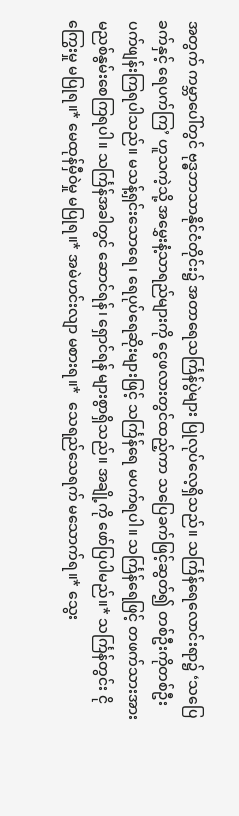အတွက် ကမ္ဘာပေါ်တွင် ဗုဒ္ဓဘာသာနိုင်ငံတိုင်း၌ အတာရေသင်္ကြန်ပွဲများ ပြုလုပ်လေ့ရှိသည်။ သင်္ကြန်ရေလောင်းရာ၌ ‘သပြေခက်နှင့် ရေပက်ကြ’ ဟူသကဲ့သို့ အမွှေးနံ့သာရည်များကို ငွေဖလားတွင်ထည့်ကာ သပြေခက်ဖြင့်ဆွတ်၍ တစ်ဦးကိုတစ်ဦး ပက်ဖျန်းကြရပါသည်။ မသန့်ရှင်းသောရေ၊ ရေပုပ်ရေဆိုးများဖြင့် သင်္ကြန်ရေ မပက်ရပါ။ သင်္ကြန်ရေဖြင့် တဖက်သားအား မညစ်နွမ်းစေကြရပါ။ သင်္ကြန်အခါတွင် ဆောင်ရန်၊ ရှောင်ရန် များစွာရှိသည်။ အချို့ကို ဖော်ပြပါမည်။* သင်္ကြန်တွင်း ငိုကြွေးမှု မပြုရ။* မေထုန်မှီဝဲမှု မပြုရ။* အမဲဟင်းလျာ မစားရ။*  သေရည်သေရက် မသောက်ရ။* သွေး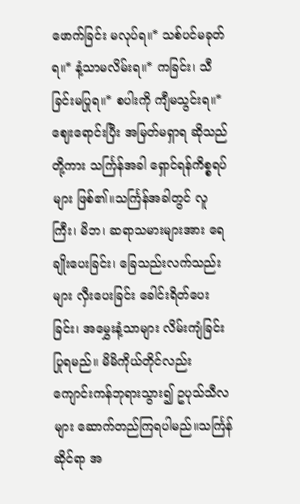ဖောက်ခြင်း မလုပ်ရ။* သစ်ပင်မခုတ်ရ။* နံ့သာမလိမ်းရ။* ကခြင်း၊ သီခြင်းမပြုရ။* စပါးကို ကျီမသွင်းရ။* ဈေးရောင်းပြီး အမြတ်မရှာရ ဆိုသည်တို့ကား သင်္ကြန်အခါ ရှောင်ရန်ကိစ္စရပ်များ ဖြစ်၏။သင်္ကြန်အခါတွင် လူကြီး၊ မိဘ၊ ဆရာသမားများအား ရေချိုးပေးခြင်း၊ ခြေသည်းလက်သည်းများ လှီးပေးခြင်း ခေါင်းရိတ်ပေးခြင်း၊ အမွှေးနံ့သာများ လိမ်းကျံခြင်း ပြုရမည်။ မိမိကိုယ်တိုင်လည်း ကျောင်းကန်ဘုရားသွား၍ ဥပုသ်သီလများ ဆောက်တည်ကြရပါမည်။သင်္ကြန်ဆိုင်ရာ အ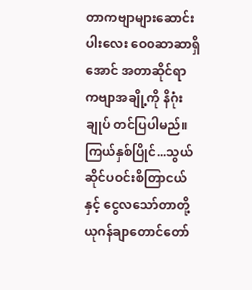တာကဗျာများဆောင်းပါးလေး ဝေ၀ဆာဆာရှိအောင် အတာဆိုင်ရာ ကဗျာအချို့ကို နိဂုံးချုပ် တင်ပြပါမည်။ကြယ်နှစ်ပြိုင်...သွယ်ဆိုင်ပဝင်းစိတြာငယ်နှင့် ငွေလသော်တာတို့ယုဂန်ချာတောင်တော်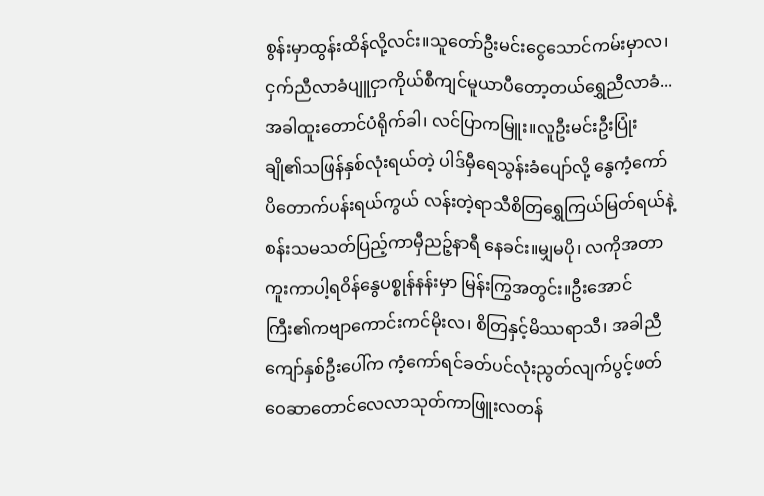စွန်းမှာထွန်းထိန်လို့လင်း။သူတော်ဦးမင်းငွေသောင်ကမ်းမှာလ၊ ငှက်ညီလာခံပျူငှာကိုယ်စီကျင်မူယာပီတော့တယ်ရွှေညီလာခံ...အခါထူးတောင်ပံရိုက်ခါ၊ လင်ပြာကမြူး။လူဦးမင်းဦးပြုံးချို၏သဖြန်နှစ်လုံးရယ်တဲ့ ပါဒ်မှီရေသွန်းခံပျော်လို့ နွေကံ့ကော်ပိတောက်ပန်းရယ်ကွယ် လန်းတဲ့ရာသီစိတြရွှေကြယ်မြတ်ရယ်နဲ့စန်းသမသတ်ပြည့်ကာမှီညဉ့်နာရီ နေခင်း။မျှမပို၊ လကိုအတာကူးကာပါ့ရဝိန်နွေပစ္စုန်နန်းမှာ မြန်းကြွအတွင်း။ဦးအောင်ကြီး၏ကဗျာကောင်းကင်မိုးလ၊ စိတြနှင့်မိဿရာသီ၊ အခါညီကျော်နှစ်ဦးပေါ်က ကံ့ကော်ရင်ခတ်ပင်လုံးညွတ်လျက်ပွင့်ဖတ်ဝေဆာတောင်လေလာသုတ်ကာဖြူးလတန်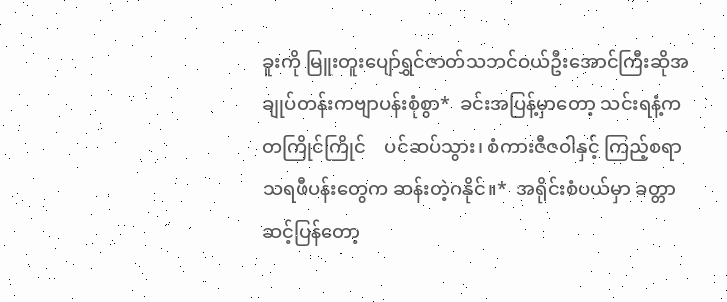ခူးကို မြူးတူးပျော်ရွှင်ဇာတ်သဘင်ဝယ်ဦးအောင်ကြီးဆိုအချုပ်တန်းကဗျာပန်းစုံစွာ*  ခင်းအပြန့်မှာတော့ သင်းရနံ့ကတကြိုင်ကြိုင်    ပင်ဆပ်သွား၊ စံကားဇီဇဝါနှင့် ကြည့်စရာ    သရဖီပန်းတွေက ဆန်းတဲ့ဂနိုင်။*  အရိုင်းစံပယ်မှာ ခတ္တာဆင့်ပြန်တော့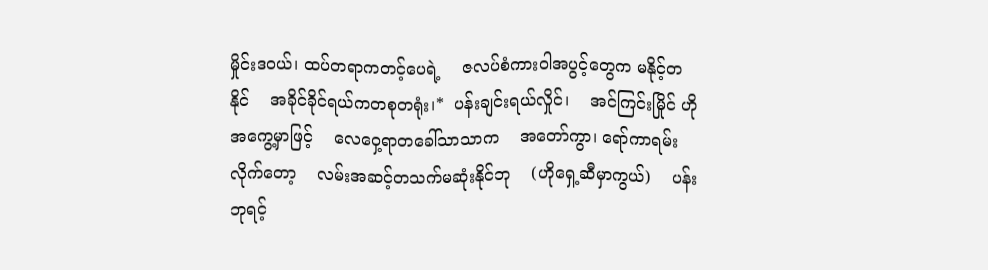မှိုင်းဒဝယ်၊ ထပ်တရာကတင့်ပေရဲ့    ဇလပ်စံကားဝါအပွင့်တွေက မနိုင့်တနိုင်    အခိုင်ခိုင်ရယ်ကတစုတရုံး၊*  ပန်းချင်းရယ်လှိုင်၊    အင်ကြင်းမြိုင် ဟိုအကွေ့မှာဖြင့်    လေဝှေ့ရာတခေါ်သာသာက    အတော်ကွာ၊ ရော်ကာရမ်းလိုက်တော့    လမ်းအဆင့်တသက်မဆုံးနိုင်ဘု    (ဟိုရှေ့ဆီမှာကွယ်)    ပန်းဘုရင့်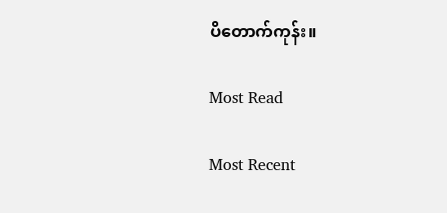ပိတောက်ကုန်း။

Most Read

Most Recent